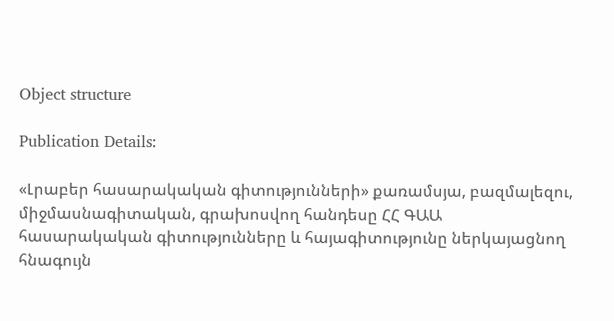Object structure

Publication Details:

«Լրաբեր հասարակական գիտությունների» քառամսյա, բազմալեզու, միջմասնագիտական, գրախոսվող հանդեսը ՀՀ ԳԱԱ հասարակական գիտությունները և հայագիտությունը ներկայացնող հնագույն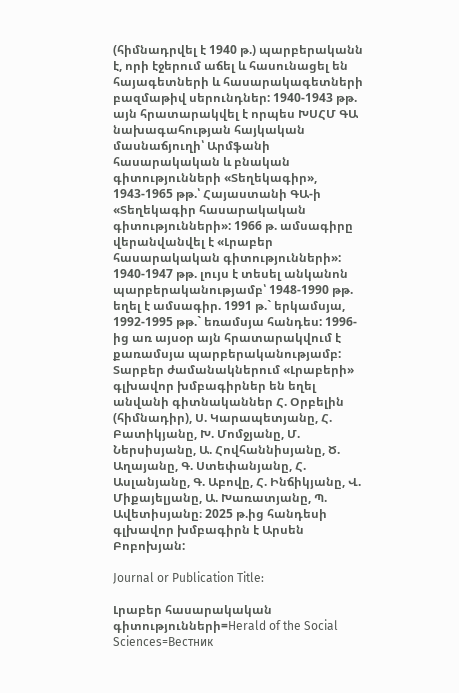(հիմնադրվել է 1940 թ.) պարբերականն է, որի էջերում աճել և հասունացել են հայագետների և հասարակագետների բազմաթիվ սերունդներ: 1940-1943 թթ. այն հրատարակվել է որպես ԽՍՀՄ ԳԱ նախագահության հայկական մասնաճյուղի՝ Արմֆանի հասարակական և բնական գիտությունների «Տեղեկագիր», 1943-1965 թթ.՝ Հայաստանի ԳԱ-ի «Տեղեկագիր հասարակական գիտությունների»: 1966 թ. ամսագիրը վերանվանվել է «Լրաբեր հասարակական գիտությունների»: 1940-1947 թթ. լույս է տեսել անկանոն պարբերականությամբ՝ 1948-1990 թթ. եղել է ամսագիր. 1991 թ.` երկամսյա, 1992-1995 թթ.` եռամսյա հանդես: 1996-ից առ այսօր այն հրատարակվում է քառամսյա պարբերականությամբ: Տարբեր ժամանակներում «Լրաբերի» գլխավոր խմբագիրներ են եղել անվանի գիտնականներ Հ. Օրբելին (հիմնադիր), Ս. Կարապետյանը, Հ. Բատիկյանը, Խ. Մոմջյանը, Մ. Ներսիսյանը, Ա. Հովհաննիսյանը, Ծ. Աղայանը, Գ. Ստեփանյանը, Հ. Ասլանյանը, Գ. Աբովը, Հ. Ինճիկյանը, Վ. Միքայելյանը, Ա. Խառատյանը, Պ. Ավետիսյանը։ 2025 թ.ից հանդեսի գլխավոր խմբագիրն է Արսեն Բոբոխյան:

Journal or Publication Title:

Լրաբեր հասարակական գիտությունների=Herald of the Social Sciences=Вестник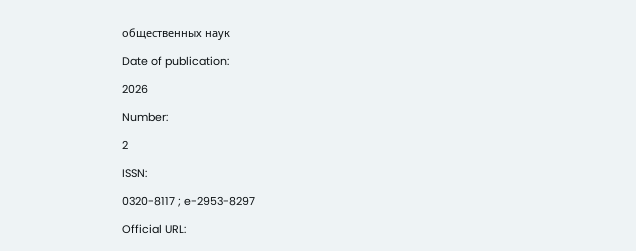общественных наук

Date of publication:

2026

Number:

2

ISSN:

0320-8117 ; e-2953-8297

Official URL: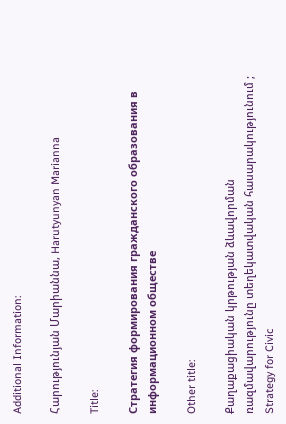Additional Information:

Հարությունյան Մարիաննա, Harutyunyan Marianna

Title:

Стратегия формирования гражданского образования в информационном обществе

Other title:

Քաղաքացիական կրթության ձևավորման ռազմավարությունը տեղեկատվական հասարակությունում ; Strategy for Civic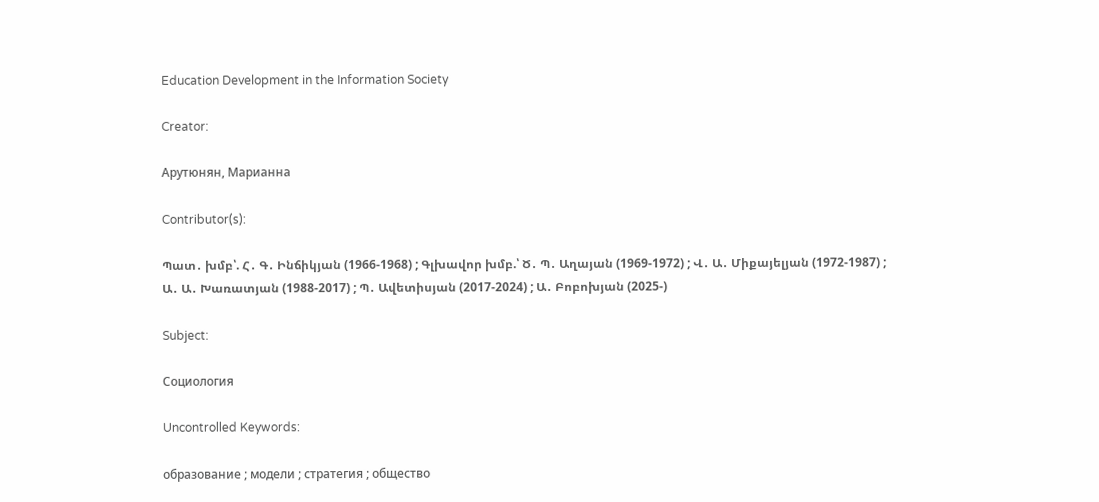Education Development in the Information Society

Creator:

Арутюнян, Марианна

Contributor(s):

Պատ․ խմբ՝. Հ․ Գ․ Ինճիկյան (1966-1968) ; Գլխավոր խմբ.՝ Ծ․ Պ․ Աղայան (1969-1972) ; Վ․ Ա․ Միքայելյան (1972-1987) ; Ա․ Ա․ Խառատյան (1988-2017) ; Պ․ Ավետիսյան (2017-2024) ; Ա․ Բոբոխյան (2025-)

Subject:

Социология

Uncontrolled Keywords:

образование ; модели ; стратегия ; общество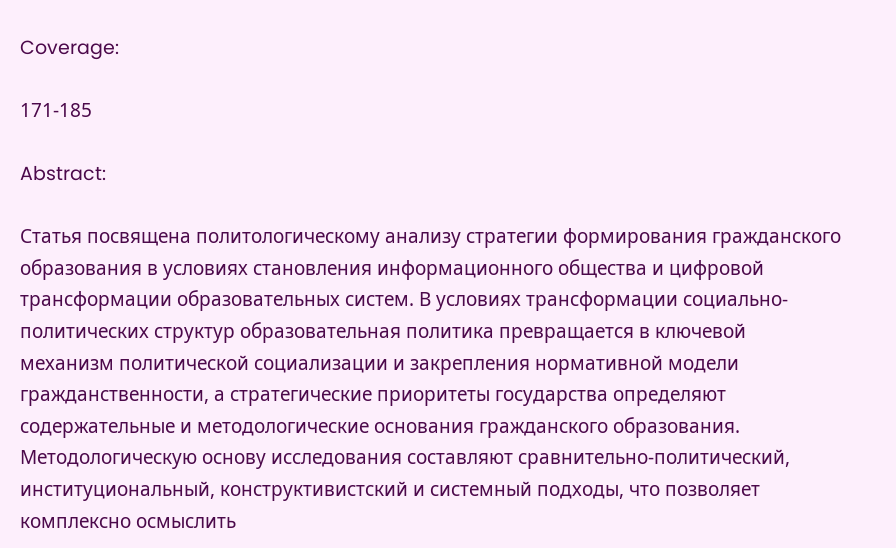Coverage:

171-185

Abstract:

Статья посвящена политологическому анализу стратегии формирования гражданского образования в условиях становления информационного общества и цифровой трансформации образовательных систем. В условиях трансформации социально-политических структур образовательная политика превращается в ключевой механизм политической социализации и закрепления нормативной модели гражданственности, а стратегические приоритеты государства определяют содержательные и методологические основания гражданского образования. Методологическую основу исследования составляют сравнительно-политический, институциональный, конструктивистский и системный подходы, что позволяет комплексно осмыслить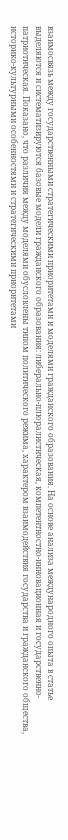взаимосвязь между государственными стратегическими приоритетами и моделями гражданского образования. На основе анализа международного опыта в статье выделяются и систематизируются базовые модели гражданского образования: либерально-плюралистическая, компетентностно-инновационная и государственно-патриотическая. Показано, что различия между моделями обусловлены типом политического режима, характером взаимодействия государства и гражданского общества, историко-культурными особенностями и стратегическими приоритетами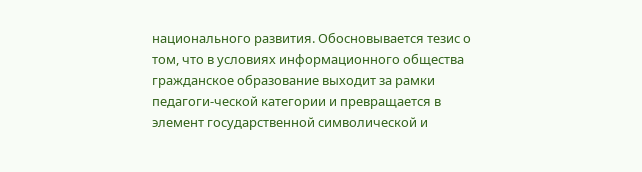национального развития. Обосновывается тезис о том, что в условиях информационного общества гражданское образование выходит за рамки педагоги-ческой категории и превращается в элемент государственной символической и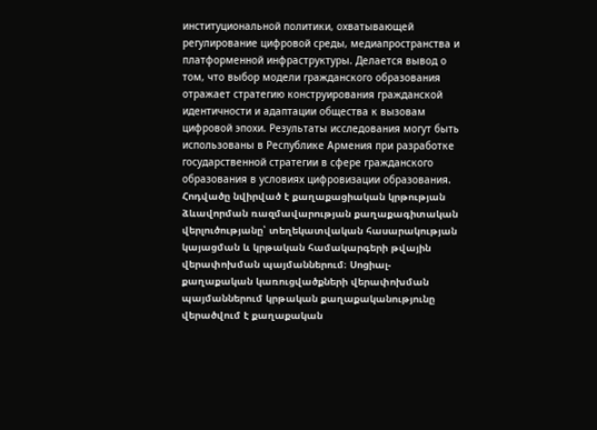институциональной политики, охватывающей регулирование цифровой среды, медиапространства и платформенной инфраструктуры. Делается вывод о том, что выбор модели гражданского образования отражает стратегию конструирования гражданской идентичности и адаптации общества к вызовам цифровой эпохи. Результаты исследования могут быть использованы в Республике Армения при разработке государственной стратегии в сфере гражданского образования в условиях цифровизации образования. Հոդվածը նվիրված է քաղաքացիական կրթության ձևավորման ռազմավարության քաղաքագիտական վերլուծությանը՝ տեղեկատվական հասարակության կայացման և կրթական համակարգերի թվային վերափոխման պայմաններում։ Սոցիալ-քաղաքական կառուցվածքների վերափոխման պայմաններում կրթական քաղաքականությունը վերածվում է քաղաքական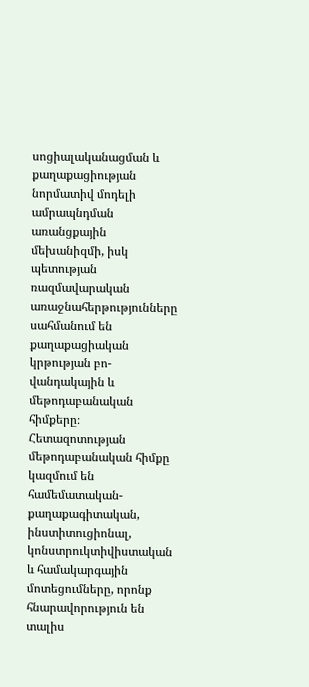սոցիալականացման և քաղաքացիության նորմատիվ մոդելի ամրապնդման առանցքային մեխանիզմի, իսկ պետության ռազմավարական առաջնահերթությունները սահմանում են քաղաքացիական կրթության բո-վանդակային և մեթոդաբանական հիմքերը։ Հետազոտության մեթոդաբանական հիմքը կազմում են համեմատական-քաղաքագիտական, ինստիտուցիոնալ, կոնստրուկտիվիստական և համակարգային մոտեցումները, որոնք հնարավորություն են տալիս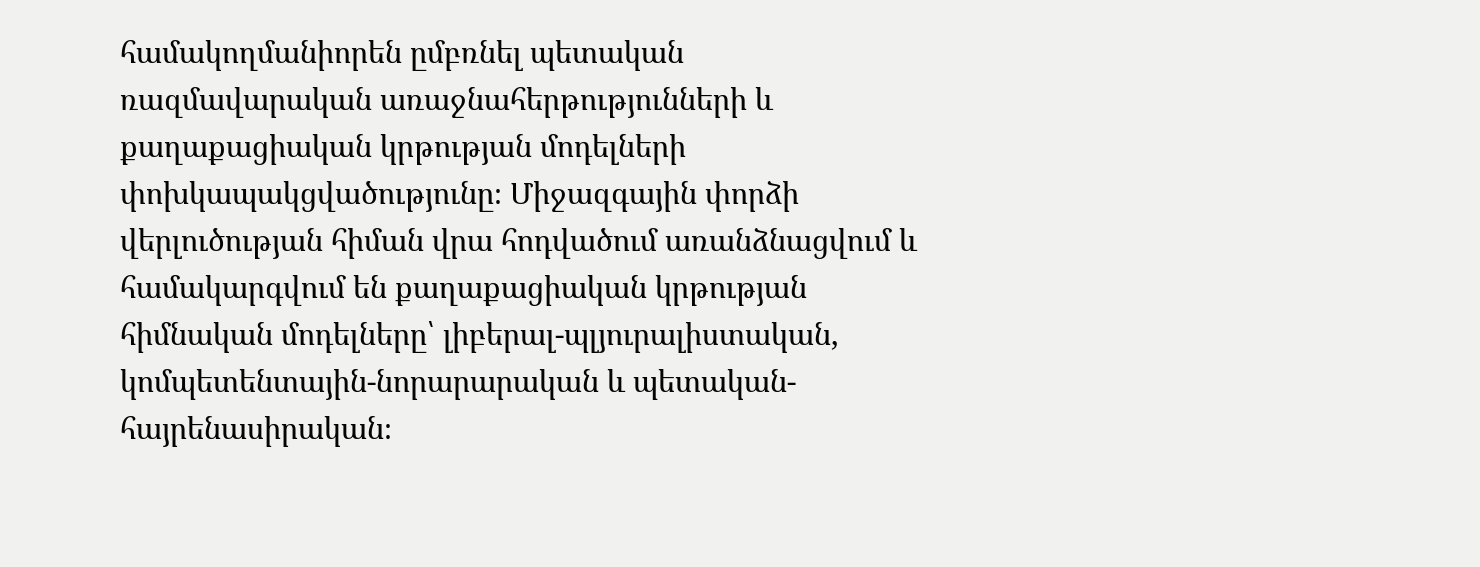համակողմանիորեն ըմբռնել պետական ռազմավարական առաջնահերթությունների և քաղաքացիական կրթության մոդելների փոխկապակցվածությունը։ Միջազգային փորձի վերլուծության հիման վրա հոդվածում առանձնացվում և համակարգվում են քաղաքացիական կրթության հիմնական մոդելները՝ լիբերալ-պլյուրալիստական, կոմպետենտային-նորարարական և պետական-հայրենասիրական։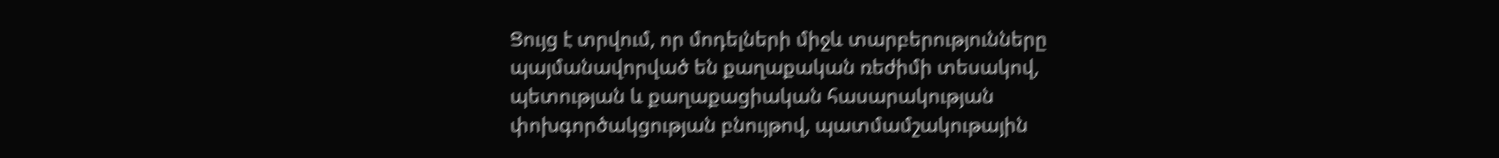Ցույց է տրվում, որ մոդելների միջև տարբերությունները պայմանավորված են քաղաքական ռեժիմի տեսակով, պետության և քաղաքացիական հասարակության փոխգործակցության բնույթով, պատմամշակութային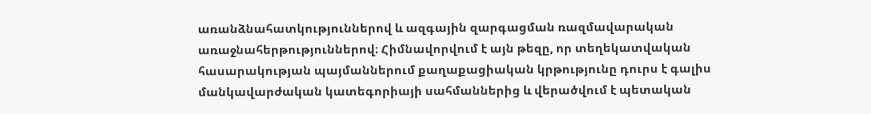առանձնահատկություններով և ազգային զարգացման ռազմավարական առաջնահերթություններով։ Հիմնավորվում է այն թեզը, որ տեղեկատվական հասարակության պայմաններում քաղաքացիական կրթությունը դուրս է գալիս մանկավարժական կատեգորիայի սահմաններից և վերածվում է պետական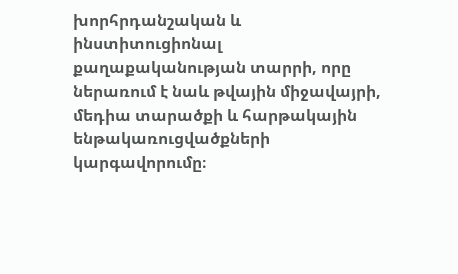խորհրդանշական և ինստիտուցիոնալ քաղաքականության տարրի, որը ներառում է նաև թվային միջավայրի, մեդիա տարածքի և հարթակային ենթակառուցվածքների կարգավորումը։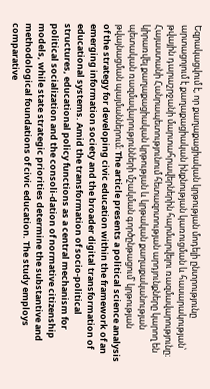Եզրակացվում է, որ քաղաքացիական կրթության մոդելի ընտրությունը արտացոլում է քաղաքացիական ինքնության կառուցման և հասարակության՝ թվային դարաշրջանի մարտահրավերներին հարմարվելու ռազմավարությունը։ Հայաստանի Հանրապետությունում հետազոտության արդյունքները կարող են կիրառվել քաղաքացիական կրթության և կրթական քաղաքականության պետական ռազմավարությունների մշակման գործընթացում՝ կրթության թվայնացման պայմաններում։ The article presents a political science analysis of the strategy for developing civic education within the framework of an emerging information society and the broader digital transformation of educational systems. Amid the transformation of socio-political structures, educational policy functions as a central mechanism for political socialization and the consoli-dation of normative citizenship models, while state strategic priorities determine the substantive and methodological foundations of civic education. The study employs comparative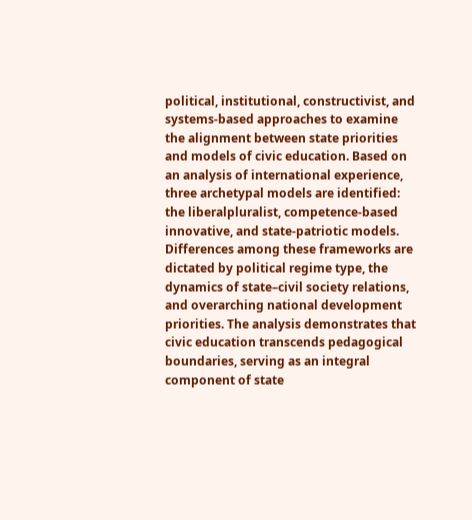political, institutional, constructivist, and systems-based approaches to examine the alignment between state priorities and models of civic education. Based on an analysis of international experience, three archetypal models are identified: the liberalpluralist, competence-based innovative, and state-patriotic models. Differences among these frameworks are dictated by political regime type, the dynamics of state–civil society relations, and overarching national development priorities. The analysis demonstrates that civic education transcends pedagogical boundaries, serving as an integral component of state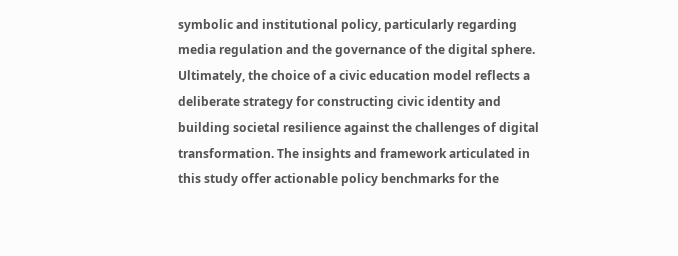symbolic and institutional policy, particularly regarding media regulation and the governance of the digital sphere. Ultimately, the choice of a civic education model reflects a deliberate strategy for constructing civic identity and building societal resilience against the challenges of digital transformation. The insights and framework articulated in this study offer actionable policy benchmarks for the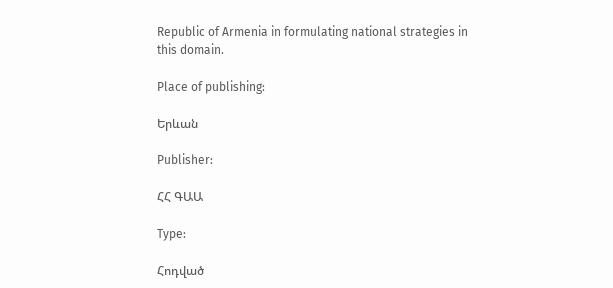Republic of Armenia in formulating national strategies in this domain.

Place of publishing:

Երևան

Publisher:

ՀՀ ԳԱԱ

Type:

Հոդված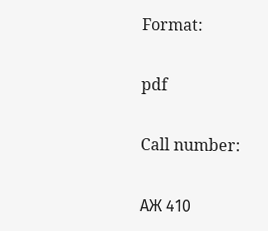Format:

pdf

Call number:

АЖ 410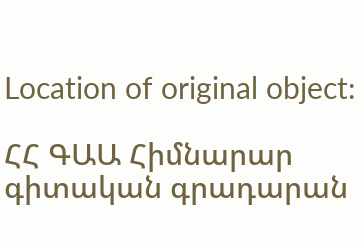Location of original object:

ՀՀ ԳԱԱ Հիմնարար գիտական գրադարան